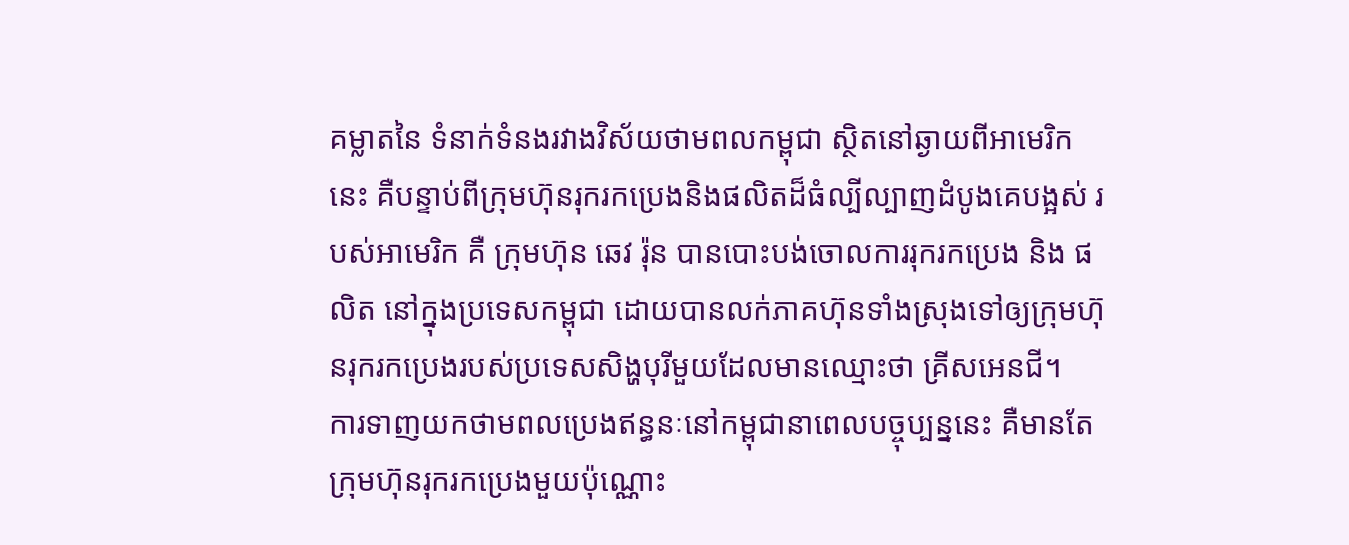គម្លាតនៃ ទំនាក់ទំនងរវាងវិស័យថាមពលកម្ពុជា ស្ថិតនៅឆ្ងាយពីអាមេរិកនេះ គឺបន្ទាប់ពីក្រុមហ៊ុនរុករកប្រេងនិងផលិតដ៏ធំល្បីល្បាញដំបូងគេបង្អស់ របស់អាមេរិក គឺ ក្រុមហ៊ុន ឆេវ រ៉ុន បានបោះបង់ចោលការរុករកប្រេង និង ផលិត នៅក្នុងប្រទេសកម្ពុជា ដោយបានលក់ភាគហ៊ុនទាំងស្រុងទៅឲ្យក្រុមហ៊ុនរុករកប្រេងរបស់ប្រទេសសិង្ហបុរីមួយដែលមានឈ្មោះថា គ្រីសអេនជី។
ការទាញយកថាមពលប្រេងឥន្ធនៈនៅកម្ពុជានាពេលបច្ចុប្បន្ននេះ គឺមានតែក្រុមហ៊ុនរុករកប្រេងមួយប៉ុណ្ណោះ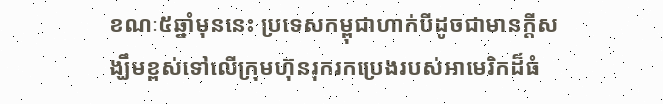ខណៈ៥ឆ្នាំមុននេះ ប្រទេសកម្ពុជាហាក់បីដូចជាមានក្តីសង្ឃឹមខ្ពស់ទៅលើក្រុមហ៊ុនរុករកប្រេងរបស់អាមេរិកដ៏ធំ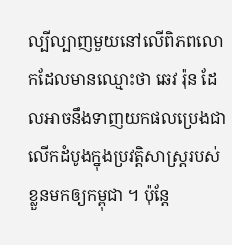ល្បីល្បាញមួយនៅលើពិភពលោកដែលមានឈ្មោះថា ឆេវ រ៉ុន ដែលអាចនឹងទាញយកផលប្រេងជាលើកដំបូងក្នុងប្រវត្តិសាស្ត្ររបស់ខ្លួនមកឲ្យកម្ពុជា ។ ប៉ុន្តែ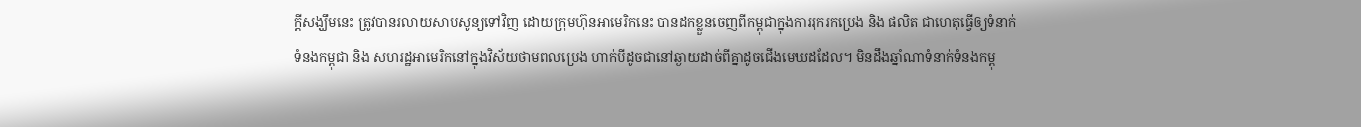ក្តីសង្ឃឹមនេះ ត្រូវបានរលាយសាបសូន្យទៅវិញ ដោយក្រុមហ៊ុនអាមេរិកនេះ បានដកខ្លួនចេញពីកម្ពុជាក្នុងការរុករកប្រេង និង ផលិត ជាហេតុធ្វើឲ្យទំនាក់ទំនងកម្ពុជា និង សហរដ្ឋអាមេរិកនៅក្នុងវិស័យថាមពលប្រេង ហាក់បីដូចជានៅឆ្ងាយដាច់ពីគ្នាដូចជើងមេឃដដែល។ មិនដឹងឆ្នាំណាទំនាក់ទំនងកម្ពុ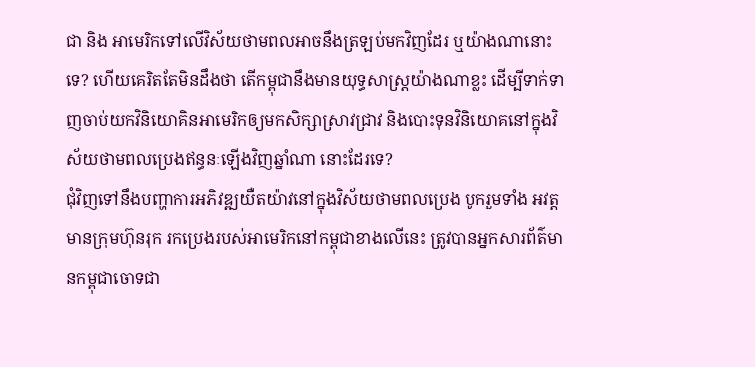ជា និង អាមេរិកទៅលើវិស័យថាមពលអាចនឹងត្រឡប់មកវិញដែរ ឬយ៉ាងណានោះទេ? ហើយគេរិតតែមិនដឹងថា តើកម្ពុជានឹងមានយុទ្ធសាស្ត្រយ៉ាងណាខ្លះ ដើម្បីទាក់ទាញចាប់យកវិនិយោគិនអាមេរិកឲ្យមកសិក្សាស្រាវជ្រាវ និងបោះទុនវិនិយោគនៅក្នុងវិស័យថាមពលប្រេងឥន្ធនៈឡើងវិញឆ្នាំណា នោះដែរទេ?
ជុំវិញទៅនឹងបញ្ហាការអភិវឌ្ឍយឺតយ៉ាវនៅក្នុងវិស័យថាមពលប្រេង បូករួមទាំង អវត្តមានក្រុមហ៊ុនរុក រកប្រេងរបស់អាមេរិកនៅកម្ពុជាខាងលើនេះ ត្រូវបានអ្នកសារព័ត៌មានកម្ពុជាចោទជា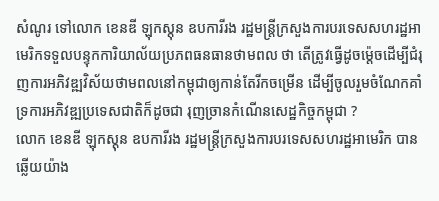សំណូរ ទៅលោក ខេនឌី ឡុកស្តុន ឧបការីរង រដ្ឋមន្ត្រីក្រសួងការបរទេសសហរដ្ឋអាមេរិកទទួលបន្ទុកការិយាល័យប្រភពធនធានថាមពល ថា តើត្រូវធ្វើដូចម្ត៉េចដើម្បីជំរុញការអភិវឌ្ឍវិស័យថាមពលនៅកម្ពុជាឲ្យកាន់តែរីកចម្រើន ដើម្បីចូលរួមចំណែកគាំទ្រការអភិវឌ្ឍប្រទេសជាតិក៏ដូចជា រុញច្រានកំណើនសេដ្ឋកិច្ចកម្ពុជា ?
លោក ខេនឌី ឡុកស្តុន ឧបការីរង រដ្ឋមន្ត្រីក្រសួងការបរទេសសហរដ្ឋអាមេរិក បានឆ្លើយយ៉ាង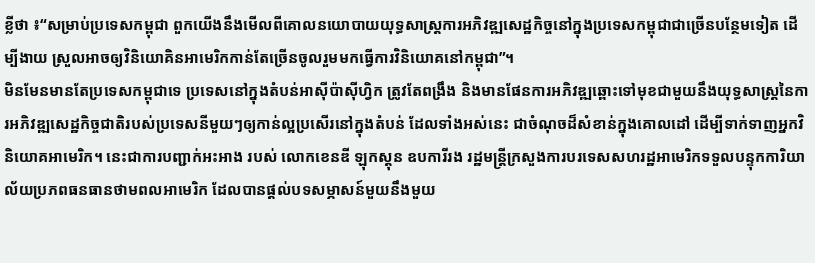ខ្លីថា ៖“សម្រាប់ប្រទេសកម្ពុជា ពួកយើងនឹងមើលពីគោលនយោបាយយុទ្ធសាស្ត្រការអភិវឌ្ឍសេដ្ឋកិច្ចនៅក្នុងប្រទេសកម្ពុជាជាច្រើនបន្ថែមទៀត ដើម្បីងាយ ស្រួលអាចឲ្យវិនិយោគិនអាមេរិកកាន់តែច្រើនចូលរួមមកធ្វើការវិនិយោគនៅកម្ពុជា”។
មិនមែនមានតែប្រទេសកម្ពុជាទេ ប្រទេសនៅក្នុងតំបន់អាស៊ីប៉ាស៊ីហ្វិក ត្រូវតែពង្រឹង និងមានផែនការអភិវឌ្ឍឆ្ពោះទៅមុខជាមួយនឹងយុទ្ធសាស្ត្រនៃការអភិវឌ្ឍសេដ្ឋកិច្ចជាតិរបស់ប្រទេសនីមួយៗឲ្យកាន់ល្អប្រសើរនៅក្នុងតំបន់ ដែលទាំងអស់នេះ ជាចំណុចដ៏សំខាន់ក្នុងគោលដៅ ដើម្បីទាក់ទាញអ្នកវិនិយោគអាមេរិក។ នេះជាការបញ្ជាក់អះអាង របស់ លោកខេនឌី ឡុកស្តុន ឧបការីរង រដ្ឋមន្ត្រីក្រសួងការបរទេសសហរដ្ឋអាមេរិកទទួលបន្ទុកការិយាល័យប្រភពធនធានថាមពលអាមេរិក ដែលបានផ្តល់បទសម្ភាសន៍មួយនឹងមួយ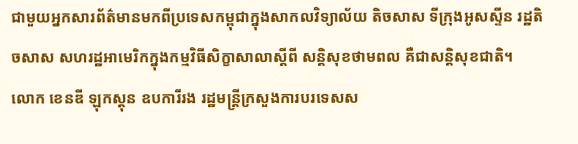ជាមួយអ្នកសារព័ត៌មានមកពីប្រទេសកម្ពុជាក្នុងសាកលវិទ្យាល័យ តិចសាស ទីក្រុងអូសស្ទីន រដ្ឋតិចសាស សហរដ្ឋអាមេរិកក្នុងកម្មវិធីសិក្ខាសាលាស្តីពី សន្តិសុខថាមពល គឺជាសន្តិសុខជាតិ។
លោក ខេនឌី ឡុកស្តុន ឧបការីរង រដ្ឋមន្ត្រីក្រសួងការបរទេសស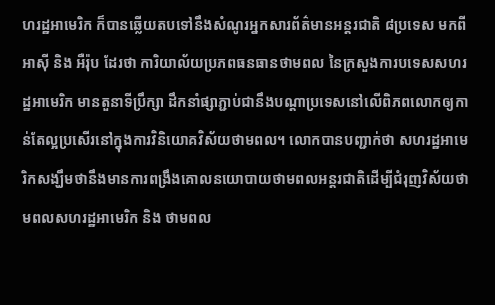ហរដ្ឋអាមេរិក ក៏បានឆ្លើយតបទៅនឹងសំណូរអ្នកសារព័ត៌មានអន្តរជាតិ ៨ប្រទេស មកពីអាស៊ី និង អឺរ៉ុប ដែរថា ការិយាល័យប្រភពធនធានថាមពល នៃក្រសួងការបទេសសហរដ្ឋអាមេរិក មានតួនាទីប្រឹក្សា ដឹកនាំផ្សាភ្ជាប់ជានឹងបណ្តាប្រទេសនៅលើពិភពលោកឲ្យកាន់តែល្អប្រសើរនៅក្នុងការវិនិយោគវិស័យថាមពល។ លោកបានបញ្ជាក់ថា សហរដ្ឋអាមេរិកសង្ឃឹមថានឹងមានការពង្រឹងគោលនយោបាយថាមពលអន្តរជាតិដើម្បីជំរុញវិស័យថាមពលសហរដ្ឋអាមេរិក និង ថាមពល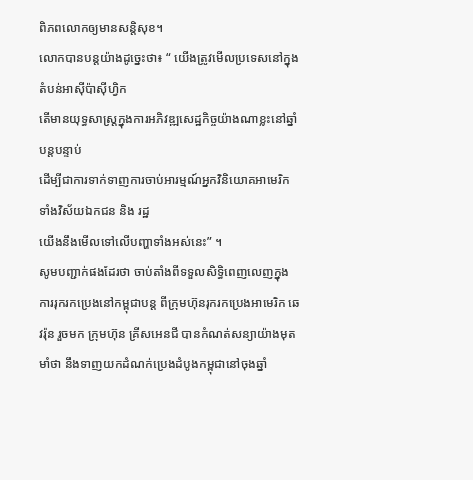ពិភពលោកឲ្យមានសន្តិសុខ។
លោកបានបន្តយ៉ាងដូច្នេះថា៖ “ យើងត្រូវមើលប្រទេសនៅក្នុងតំបន់អាស៊ីប៉ាស៊ីហ្វិក
តើមានយុទ្ធសាស្ត្រក្នុងការអភិវឌ្ឍសេដ្ឋកិច្ចយ៉ាងណាខ្លះនៅឆ្នាំបន្តបន្ទាប់
ដើម្បីជាការទាក់ទាញការចាប់អារម្មណ៍អ្នកវិនិយោគអាមេរិក ទាំងវិស័យឯកជន និង រដ្ឋ
យើងនឹងមើលទៅលើបញ្ហាទាំងអស់នេះ” ។
សូមបញ្ជាក់ផងដែរថា ចាប់តាំងពីទទួលសិទ្ធិពេញលេញក្នុងការរុករកប្រេងនៅកម្ពុជាបន្ត ពីក្រុមហ៊ុនរុករកប្រេងអាមេរិក ឆេវរ៉ុន រួចមក ក្រុមហ៊ុន គ្រីសអេនជី បានកំណត់សន្យាយ៉ាងមុតមាំថា នឹងទាញយកដំណក់ប្រេងដំបូងកម្ពុជានៅចុងឆ្នាំ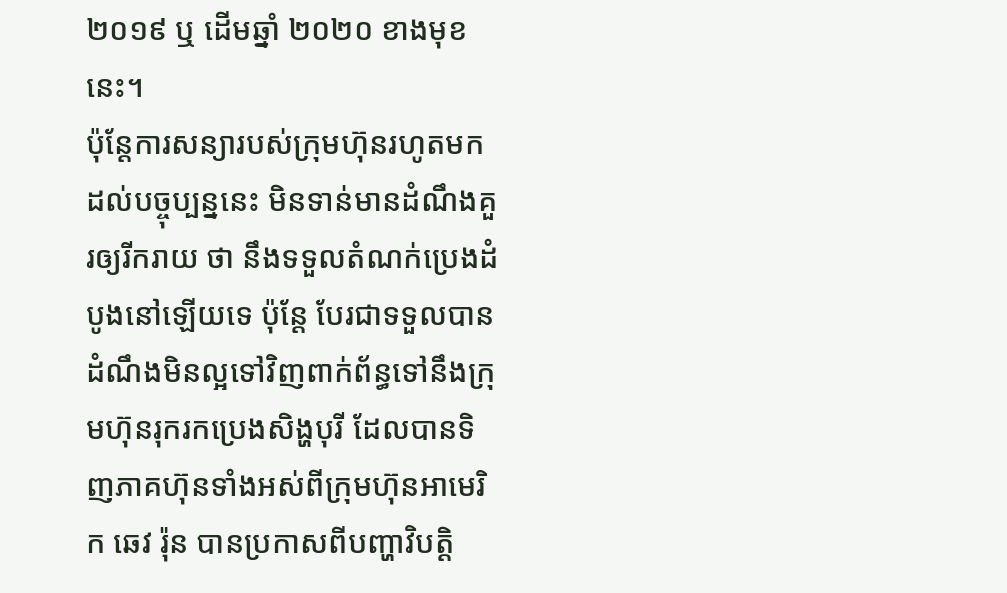២០១៩ ឬ ដើមឆ្នាំ ២០២០ ខាងមុខនេះ។
ប៉ុន្តែការសន្យារបស់ក្រុមហ៊ុនរហូតមកដល់បច្ចុប្បន្ននេះ មិនទាន់មានដំណឹងគួរឲ្យរីករាយ ថា នឹងទទួលតំណក់ប្រេងដំបូងនៅឡើយទេ ប៉ុន្តែ បែរជាទទួលបានដំណឹងមិនល្អទៅវិញពាក់ព័ន្ធទៅនឹងក្រុមហ៊ុនរុករកប្រេងសិង្ហបុរី ដែលបានទិញភាគហ៊ុនទាំងអស់ពីក្រុមហ៊ុនអាមេរិក ឆេវ រ៉ុន បានប្រកាសពីបញ្ហាវិបត្តិ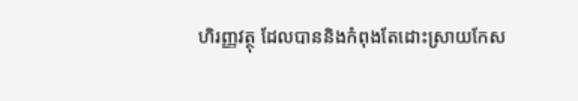ហិរញ្ញវត្ថុ ដែលបាននិងកំពុងតែដោះស្រាយកែស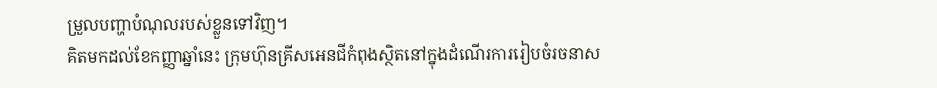ម្រួលបញ្ហាបំណុលរបស់ខ្លួនទៅវិញ។
គិតមកដល់ខែកញ្ញាឆ្នាំនេះ ក្រុមហ៊ុនគ្រីសអេនជីកំពុងស្ថិតនៅក្នុងដំណើរការរៀបចំរចនាស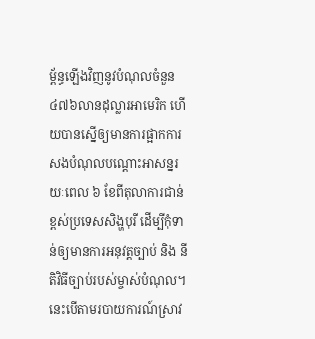ម្ព័ន្ធឡើងវិញនូវបំណុលចំនួន ៤៧៦លានដុល្លារអាមេរិក ហើយបានស្នើឲ្យមានការផ្អាកការសងបំណុលបណ្តោះអាសន្នរយៈពេល ៦ ខែពីតុលាការជាន់ខ្ពស់ប្រទេសសិង្ហបុរី ដើម្បីកុំទាន់ឲ្យមានការអនុវត្តច្បាប់ និង នីតិវិធីច្បាប់របស់ម្ចាស់បំណុល។ នេះបើតាមរបាយការណ៍ស្រាវ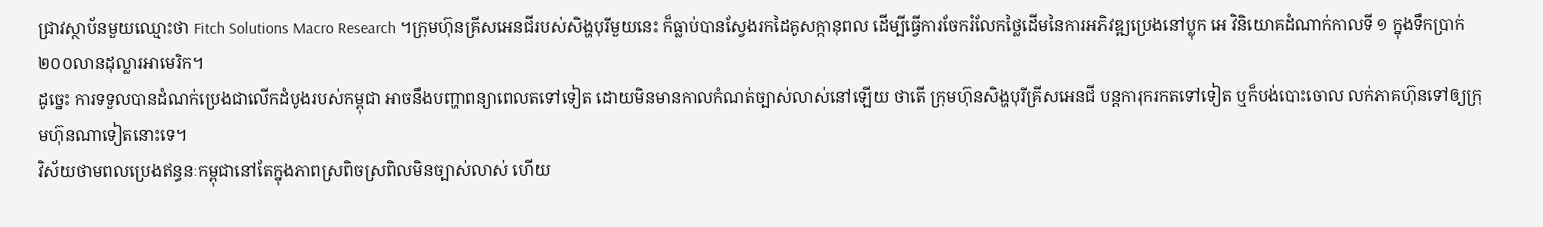ជ្រាវស្ថាប័នមួយឈ្មោះថា Fitch Solutions Macro Research ។ក្រុមហ៊ុនគ្រីសអេនជីរបស់សិង្ហបុរីមួយនេះ ក៏ធ្លាប់បានស្វែងរកដៃគូសក្កានុពល ដើម្បីធ្វើការចែករំលែកថ្លៃដើមនៃការអភិវឌ្ឍប្រេងនៅប្លុក អេ វិនិយោគដំណាក់កាលទី ១ ក្នុងទឹកប្រាក់ ២០០លានដុល្លារអាមេរិក។
ដូច្នេះ ការទទួលបានដំណក់ប្រេងជាលើកដំបូងរបស់កម្ពុជា អាចនឹងបញ្ហាពន្យាពេលតទៅទៀត ដោយមិនមានកាលកំណត់ច្បាស់លាស់នៅឡើយ ថាតើ ក្រុមហ៊ុនសិង្ហបុរីគ្រីសអេនជី បន្តការុករកតទៅទៀត ឬក៏បង់បោះចោល លក់ភាគហ៊ុនទៅឲ្យក្រុមហ៊ុនណាទៀតនោះទេ។
វិស័យថាមពលប្រេងឥន្ធនៈកម្ពុជានៅតែក្នុងភាពស្រពិចស្រពិលមិនច្បាស់លាស់ ហើយ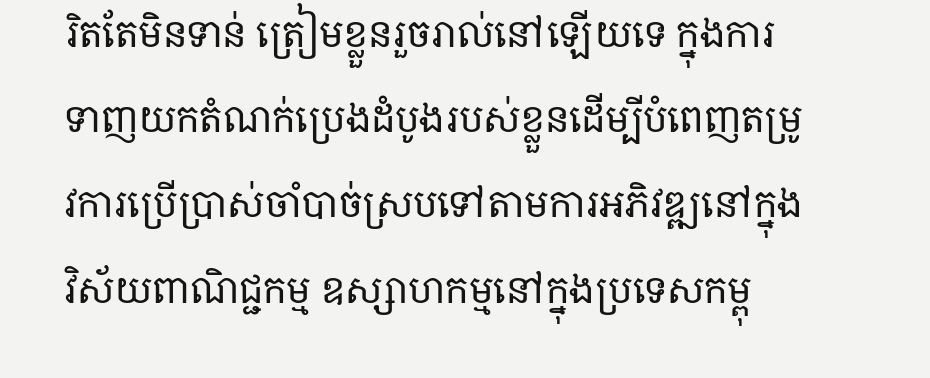រិតតែមិនទាន់ ត្រៀមខ្លួនរួចរាល់នៅឡើយទេ ក្នុងការទាញយកតំណក់ប្រេងដំបូងរបស់ខ្លួនដើម្បីបំពេញតម្រូវការប្រើប្រាស់ចាំបាច់ស្របទៅតាមការអភិវឌ្ឍនៅក្នុងវិស័យពាណិជ្ជកម្ម ឧស្សាហកម្មនៅក្នុងប្រទេសកម្ពុ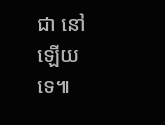ជា នៅឡើយទេ៕